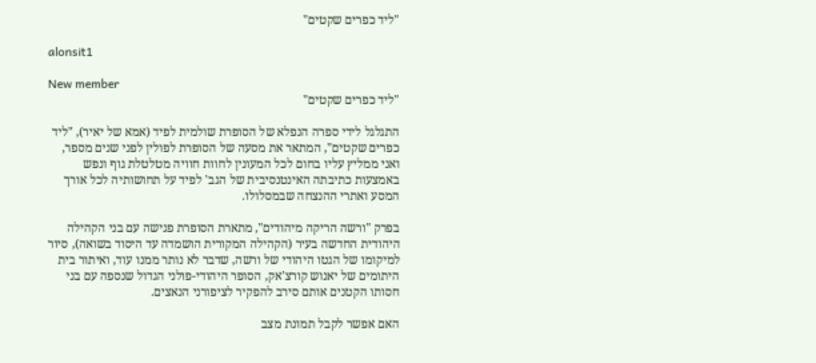"ליד כפרים שקטים"

alonsit1

New member
"ליד כפרים שקטים"

התגלגל לידי ספרה הנפלא של הסופרת שולמית לפיד (אמא של יאיר), "ליד כפרים שקטים", המתאר את מסעה של הסופרת לפולין לפני שנים מספר, ואני ממליץ עליו בחום לכל המעונין לחוות חוויה מטלטלת גוף ונפש באמצעות כתיבתה האינטנסיבית של הגב' לפיד על תחושותיה לכל אורך המסע ואתרי ההנצחה שבמסלולו.

בפרק "ורשה הריקה מיהודים", מתארת הסופרת פגישה עם בני הקהילה היהודית החדשה בעיר (הקהילה המקורית הושמדה עד היסוד בשואה), סיור למיקומו של הגטו היהודי של ורשה, שדבר לא נותר ממנו עוד, ואיתור בית היתומים של יאנוש קורצ'אק, הסופר היהודי-פולני הגדול שנספה עם בני חסותו הקטנים אותם סירב להפקיר לציפורני הנאצים.

האם אפשר לקבל תמונת מצב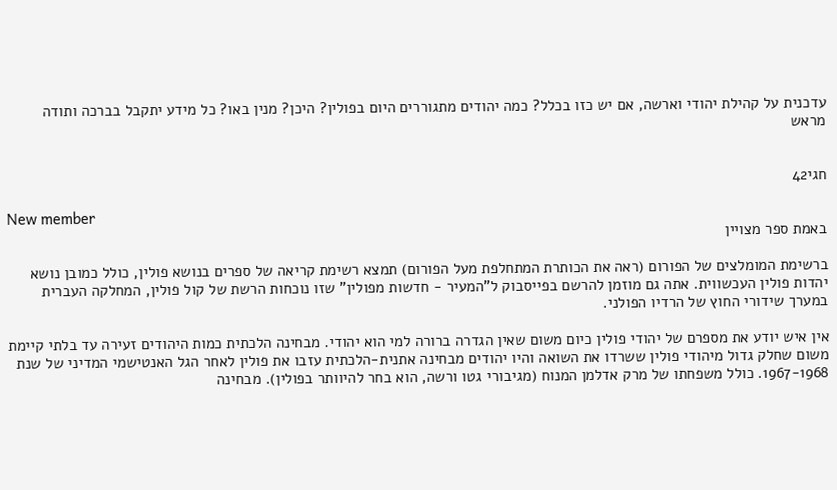עדכנית על קהילת יהודי וארשה, אם יש כזו בכלל? כמה יהודים מתגוררים היום בפולין? היכן? מנין באו? כל מידע יתקבל בברכה ותודה מראש


חגי42

New member
באמת ספר מצויין

ברשימת המומלצים של הפורום (ראה את הכותרת המתחלפת מעל הפורום) תמצא רשימת קריאה של ספרים בנושא פולין, כולל כמובן נושא יהדות פולין העכשווית. אתה גם מוזמן להרשם בפייסבוק ל"המעיר - חדשות מפולין" שזו נוכחות הרשת של קול פולין, המחלקה העברית במערך שידורי החוץ של הרדיו הפולני.

אין איש יודע את מספרם של יהודי פולין כיום משום שאין הגדרה ברורה למי הוא יהודי. מבחינה הלכתית כמות היהודים זעירה עד בלתי קיימת משום שחלק גדול מיהודי פולין ששרדו את השואה והיו יהודים מבחינה אתנית-הלכתית עזבו את פולין לאחר הגל האנטישמי המדיני של שנת 1967-1968. כולל משפחתו של מרק אדלמן המנוח (מגיבורי גטו ורשה, הוא בחר להיוותר בפולין). מבחינה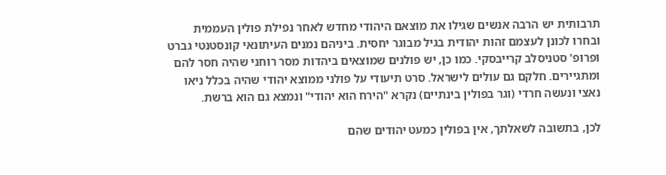תרבותית יש הרבה אנשים שגילו את מוצאם היהודי מחדש לאחר נפילת פולין העממית ובחרו לכונן לעצמם זהות יהודית בגיל מבוגר יחסית. ביניהם נמנים העיתונאי קונסטנטי גברט ופרופ' סטניסלב קרייבסקי. כמו כן, יש פולנים שמוצאים ביהדות מסר רוחני שהיה חסר להם ומתגיירים. חלקם גם עולים לישראל. סרט תיעודי על פולני ממוצא יהודי שהיה בכלל ניאו נאצי ונעשה חרדי (וגר בפולין בינתיים) נקרא "הירח הוא יהודי" ונמצא גם הוא ברשת.

לכן, בתשובה לשאלתך, אין בפולין כמעט יהודים שהם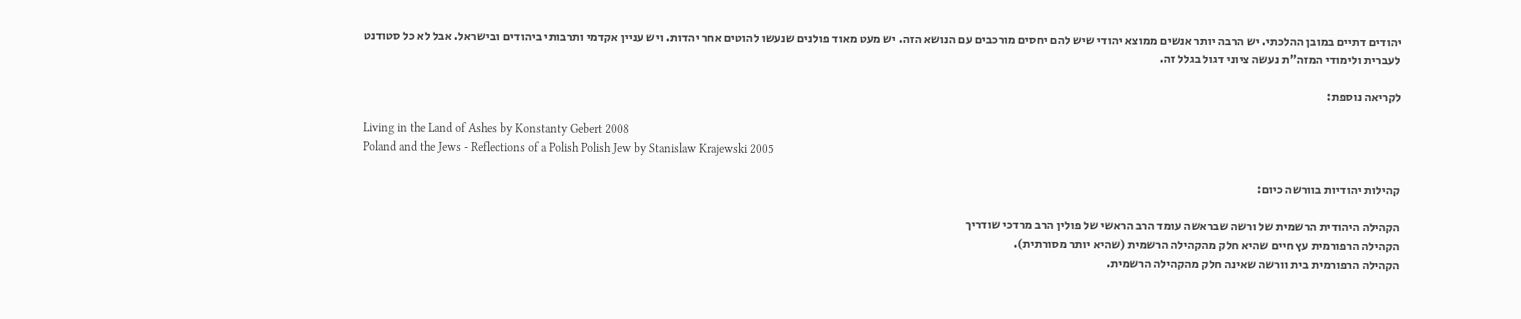יהודים דתיים במובן ההלכתי. יש הרבה יותר אנשים ממוצא יהודי שיש להם יחסים מורכבים עם הנושא הזה. יש מעט מאוד פולנים שנעשו להוטים אחר יהדות. ויש עניין אקדמי ותרבותי ביהודים ובישראל. אבל לא כל סטודנט לעברית ולימודי המזה"ת נעשה ציוני דגול בגלל זה.

לקריאה נוספת:

Living in the Land of Ashes by Konstanty Gebert 2008
Poland and the Jews - Reflections of a Polish Polish Jew by Stanislaw Krajewski 2005

קהילות יהודיות בוורשה כיום:

הקהילה היהודית הרשמית של ורשה שבראשה עומד הרב הראשי של פולין הרב מרדכי שודריך
הקהילה הרפורמית עץ חיים שהיא חלק מהקהילה הרשמית (שהיא יותר מסורתית).
הקהילה הרפורמית בית וורשה שאינה חלק מהקהילה הרשמית.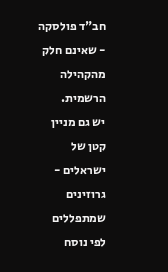חב"ד פולסקה - שאינם חלק מהקהילה הרשמית.
יש גם מניין קטן של ישראלים - גרוזינים שמתפללים לפי נוסח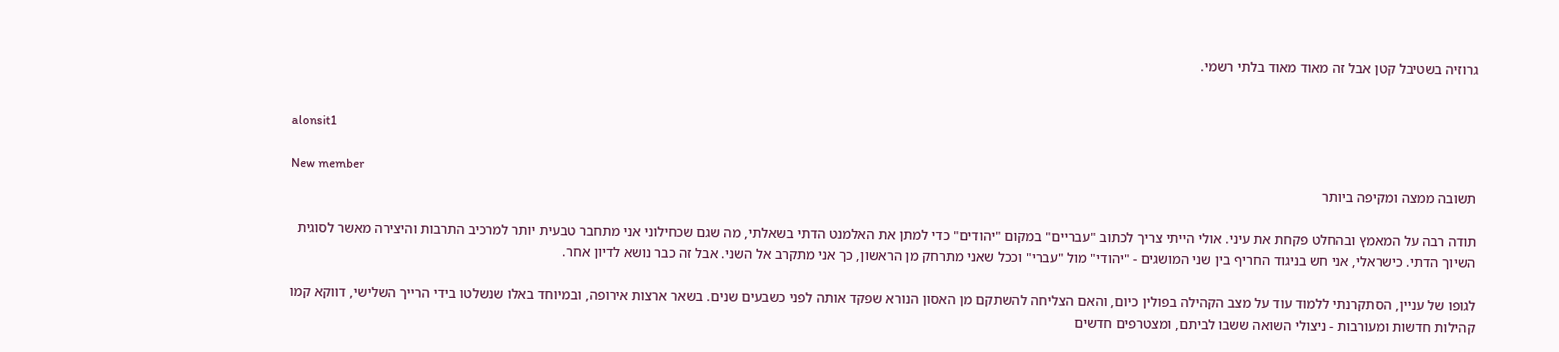גרוזיה בשטיבל קטן אבל זה מאוד מאוד בלתי רשמי.


alonsit1

New member
תשובה ממצה ומקיפה ביותר

תודה רבה על המאמץ ובהחלט פקחת את עיני. אולי הייתי צריך לכתוב "עבריים" במקום "יהודים" כדי למתן את האלמנט הדתי בשאלתי, מה שגם שכחילוני אני מתחבר טבעית יותר למרכיב התרבות והיצירה מאשר לסוגית השיוך הדתי. כישראלי, אני חש בניגוד החריף בין שני המושגים - "יהודי" מול "עברי" וככל שאני מתרחק מן הראשון, כך אני מתקרב אל השני. אבל זה כבר נושא לדיון אחר.

לגופו של עניין, הסתקרנתי ללמוד עוד על מצב הקהילה בפולין כיום, והאם הצליחה להשתקם מן האסון הנורא שפקד אותה לפני כשבעים שנים. בשאר ארצות אירופה, ובמיוחד באלו שנשלטו בידי הרייך השלישי, דווקא קמו קהילות חדשות ומעורבות - ניצולי השואה ששבו לביתם, ומצטרפים חדשים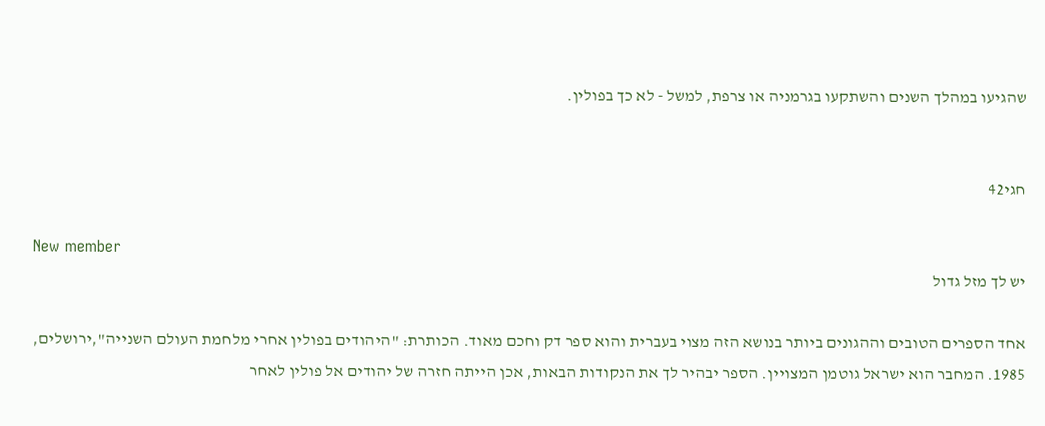שהגיעו במהלך השנים והשתקעו בגרמניה או צרפת, למשל - לא כך בפולין.


חגי42

New member
יש לך מזל גדול

אחד הספרים הטובים וההגונים ביותר בנושא הזה מצוי בעברית והוא ספר דק וחכם מאוד. הכותרת: "היהודים בפולין אחרי מלחמת העולם השנייה",ירושלים, 1985. המחבר הוא ישראל גוטמן המצויין. הספר יבהיר לך את הנקודות הבאות, אכן הייתה חזרה של יהודים אל פולין לאחר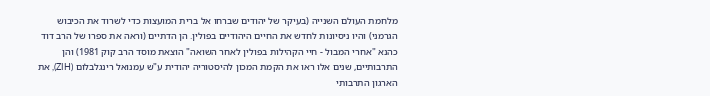מלחמת העולם השנייה (בעיקר של יהודים שברחו אל ברית המועצות כדי לשרוד את הכיבוש הגרמני) והיו ניסיונות לחדש את החיים היהודיים בפולין. הן הדתיים (וראה את ספרו של הרב דוד כהנא "אחרי המבול - חיי הקהילות בפולין לאחר השואה" הוצאת מוסד הרב קוק 1981) והן התרבותיים, שנים אלו ראו את הקמת המכון להיסטוריה יהודית ע"ש עמנואל רינגלבלום (ZIH), את הארגון התרבותי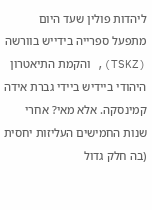ליהדות פולין שעד היום מתפעל ספרייה בידייש בוורשה (TSKZ), והקמת התיאטרון היהודי ביידיש ביידי גברת אידה קמינסקה. אלא מאי? אחרי שנות החמישים העליזות יחסית (בה חלק גדול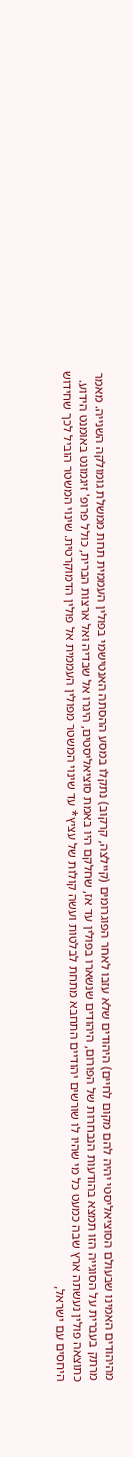מהיהודים האמינו שבעולם הסוציאליסטי יהיה להם מקום לחיים) היהודים שלא עזבו לאחר הפוגרומים (קיילצה, קרקוב) נתקלו במסע ההסתה האנטישמי בפולין העממית תחת ממשלת גומולקה השנייה. מאמר מרתק בעברית על הסוגייה הזו תמצא בהודעות הנבחרות של הפורום, היהודים שנשארו בפולין עד אז, שחלקם היו באמת סוציאליסטים, היגרו אל שבדיה ואל ארצות הברית, כולל פרופ' זיגמונט באומנט הידוע. כתוצאה פולין נעשתה ארץ שבה כמעט כל מי שהיו לו שורשים יהודיים התחבא מתחת לבלטות ועשה קולות של עציץ* עד שינוי המשטר מפולין העממית אל פולין הדמוקרטית. שינוי המשטר הוביל לכך שחידוש היחסים עם ישראל,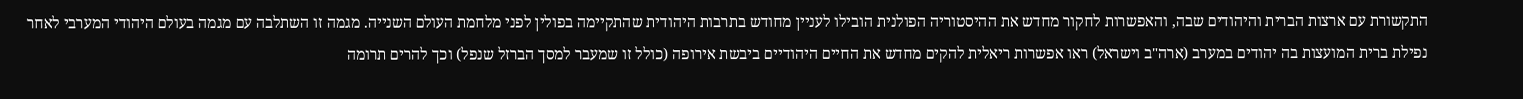התקשורת עם ארצות הברית והיהודים שבה, והאפשרות לחקור מחדש את ההיסטוריה הפולנית הובילו לעניין מחודש בתרבות היהודית שהתקיימה בפולין לפני מלחמת העולם השנייה. מגמה זו השתלבה עם מגמה בעולם היהודי המערבי לאחר נפילת ברית המועצות בה יהודים במערב (ארה"ב וישראל) ראו אפשרות ריאלית להקים מחדש את החיים היהודיים ביבשת אירופה (כולל זו שמעבר למסך הברזל שנפל) וכך להרים תרומה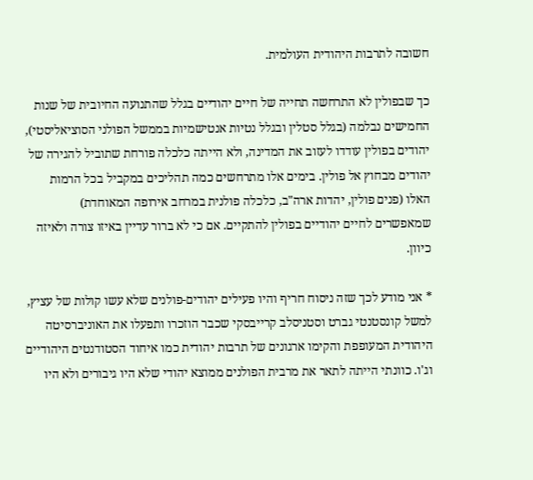חשובה לתרבות היהודית העולמית.

כך שבפולין לא התרחשה תחייה של חיים יהודיים בגלל שהתנועה החיובית של שנות החמישים נבלמה (בגלל סטלין ובגלל נטיות אנטישמיות בממשל הפולני הסוציאליסטי), יהודים בפולין עודדו לעזוב את המדינה, ולא הייתה כלכלה פורחת שתוביל להגירה של יהודים מבחוץ אל פולין. בימים אלו מתרחשים כמה תהליכים במקביל בכל הרמות האלו (פנים פולין, יהדות ארה"ב, כלכלה פולנית במרחב אירופה המאוחדת) שמאפשרים לחיים יהודיים בפולין להתקיים. אם כי לא ברור עדיין באיזו צורה ולאיזה כיוון.

* אני מודע לכך שזה ניסוח חריף והיו פעילים יהודים-פולנים שלא עשו קולות של עציץ, למשל קונסטנטי גברט וסטניסלב קרייבסקי שכבר הוזכרו ותפעלו את האוניברסיטה היהודית המעופפת והקימו ארגונים של תרבות יהודית כמו איחוד הסטודנטים היהודיים וג'ו. כוונתי הייתה לתאר את מרבית הפולנים ממוצא יהודי שלא היו גיבורים ולא היו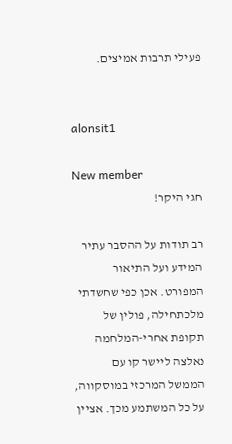פעילי תרבות אמיצים.


alonsit1

New member
חגי היקר!

רב תודות על ההסבר עתיר המידע ועל התיאור המפורט. אכן כפי שחשדתי מלכתחילה, פולין של תקופת אחרי-המלחמה נאלצה ליישר קו עם הממשל המרכזי במוסקווה, על כל המשתמע מכך. אציין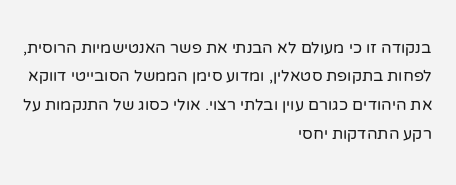בנקודה זו כי מעולם לא הבנתי את פשר האנטישמיות הרוסית, לפחות בתקופת סטאלין, ומדוע סימן הממשל הסובייטי דווקא את היהודים כגורם עוין ובלתי רצוי. אולי כסוג של התנקמות על רקע התהדקות יחסי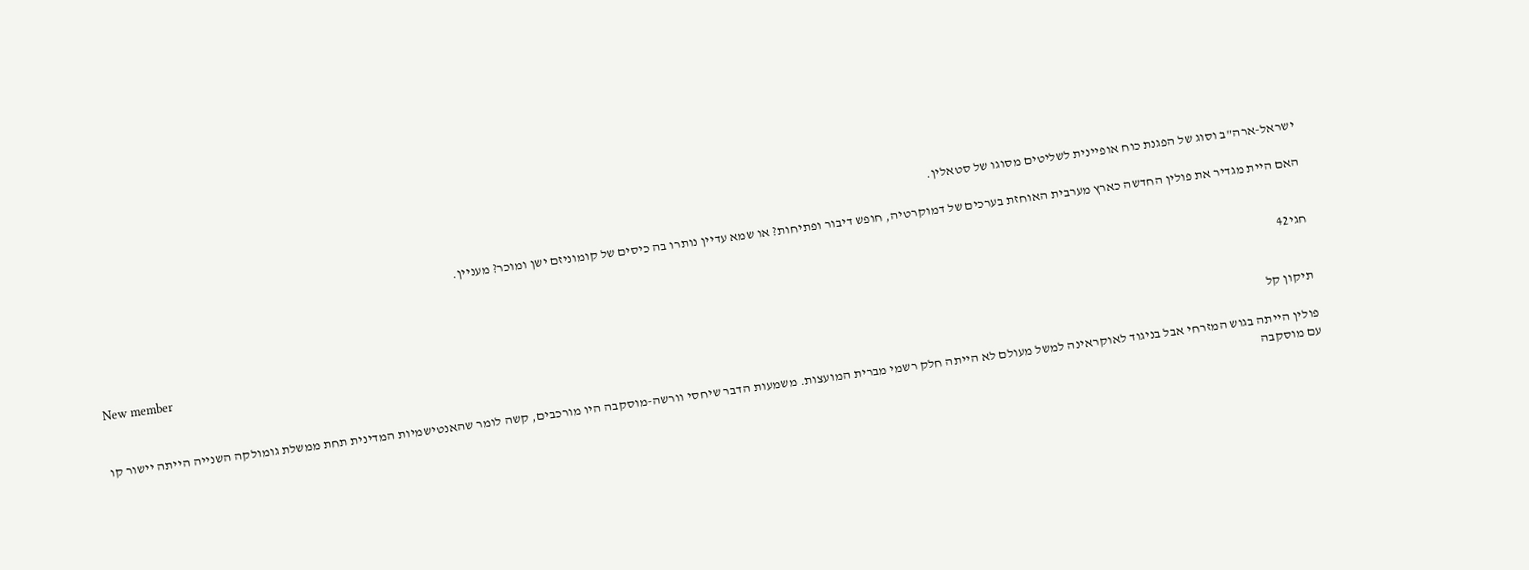ישראל-ארה"ב וסוג של הפגנת כוח אופיינית לשליטים מסוגו של סטאלין.

האם היית מגדיר את פולין החדשה כארץ מערבית האוחזת בערכים של דמוקרטיה, חופש דיבור ופתיחות? או שמא עדיין נותרו בה כיסים של קומוניזם ישן ומוכר? מעניין.


חגי42

New member
תיקון קל

פולין הייתה בגוש המזרחי אבל בניגוד לאוקראינה למשל מעולם לא הייתה חלק רשמי מברית המועצות. משמעות הדבר שיחסי וורשה-מוסקבה היו מורכבים, קשה לומר שהאנטישמיות המדינית תחת ממשלת גומולקה השנייה הייתה יישור קו עם מוסקבה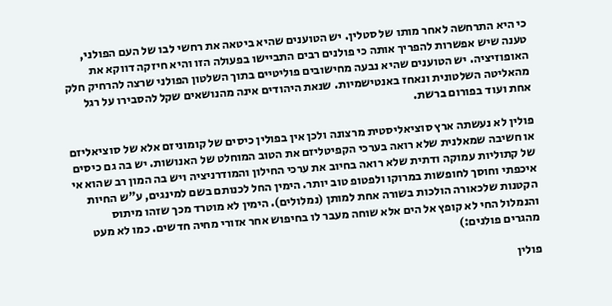כי היא התרחשה לאחר מותו של סטלין. יש הטוענים שהיא ביטאה את רחשי לבו של העם הפולני, טענה שיש אפשרות להפריך אותה כי פולנים רבים התביישו בפעולה הזו והיא חיזקה דווקא את האופוזיציה. יש הטוענים שהיא נבעה מחישובים פוליטיים בתוך השלטון הפולני שרצה להרחיק חלק מהאליטה השלטונית ונאחז באנטישמיות. שנאת היהודים אינה מהנושאים שקל להסבירו על רגל אחת ועוד בפורום ברשת.

פולין לא נעשתה ארץ סוציאליסטית מרצונה ולכן אין בפולין כיסים של קומוניזם אלא של סוציאליזם או חשיבה שמאלנית שלא רואה בערכי הקפיטליזם את הטוב המוחלט של האנושות. יש בה גם כיסים של קתוליות עמוקה ודתית שלא רואה בחיוב את ערכי החילון והמודרניציה ויש בה המון רב שהוא אי איכפתי וחוסך לחופשות במרוקו ולפטופ טוב יותר. הימין החל לכנותם בשם למינגים, ע"ש החיות הקטנות שלכאורה הולכות בשורה אחת למותן (נמלולים). הימין לא מוטרד מכך שזהו מיתוס והנמלול החי לא קופץ אל הים אלא שוחה מעבר לו בחיפוש אחר אזורי מחיה חדשים. כמו לא מעט מהגרים פולנים:)

פולין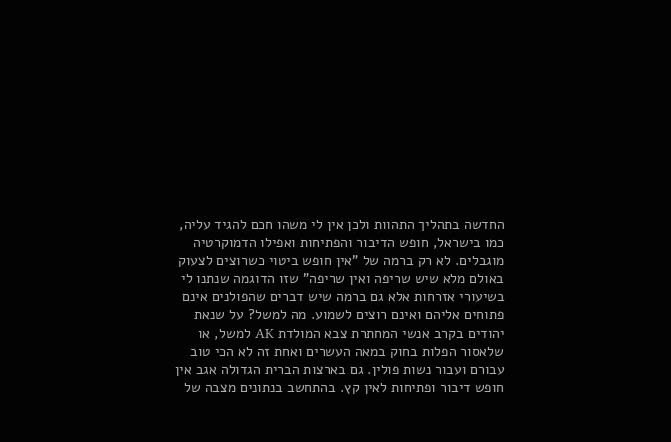החדשה בתהליך התהוות ולכן אין לי משהו חכם להגיד עליה, כמו בישראל, חופש הדיבור והפתיחות ואפילו הדמוקרטיה מוגבלים. לא רק ברמה של "אין חופש ביטוי כשרוצים לצעוק באולם מלא שיש שריפה ואין שריפה" שזו הדוגמה שנתנו לי בשיעורי אזרחות אלא גם ברמה שיש דברים שהפולנים אינם פתוחים אליהם ואינם רוצים לשמוע. מה למשל? על שנאת יהודים בקרב אנשי המחתרת צבא המולדת AK למשל, או שלאסור הפלות בחוק במאה העשרים ואחת זה לא הכי טוב עבורם ועבור נשות פולין. גם בארצות הברית הגדולה אגב אין חופש דיבור ופתיחות לאין קץ. בהתחשב בנתונים מצבה של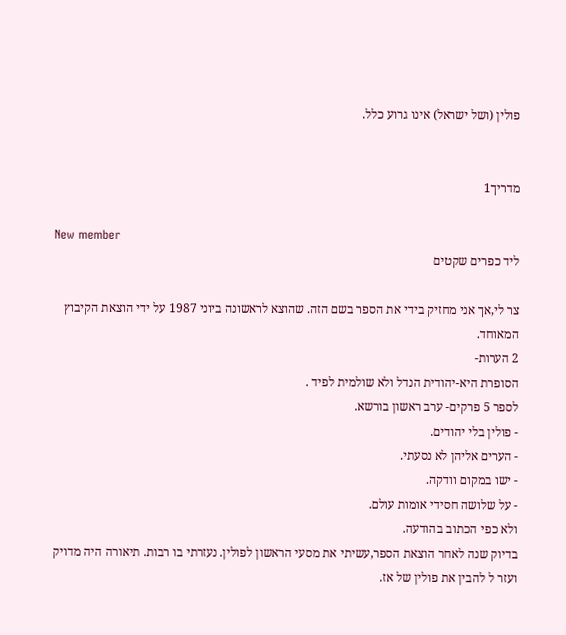פולין (ושל ישראל) אינו גרוע כלל.


מדריך1

New member
ליד כפרים שקטים

צר לי,אך אני מחזיק בידי את הספר בשם הזה. שהוצא לראשונה ביוני 1987 על ידי הוצאת הקיבוץ המאוחד.
2 הערות-
הסופרת היא-יהודית הנדל ולא שולמית לפיד .
לספר 5 פרקים- ערב ראשון בורשא.
- פולין בלי יהודים.
- הערים אליהן לא נסעתי.
- ישו במקום וודקה.
- על שלושה חסידי אומות עולם.
ולא כפי הכתוב בהודעה.
בדיוק שנה לאחר הוצאת הספר,עשיתי את מסעי הראשון לפולין. נעזרתי בו רבות. תיאורה היה מדויק
ועזר ל להבין את פולין של אז.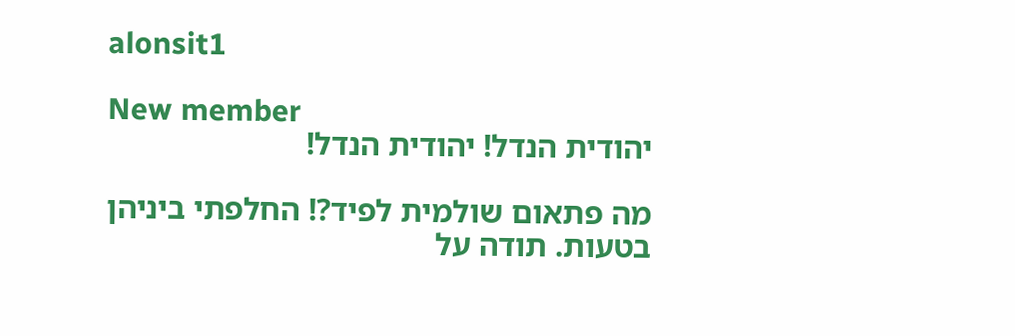alonsit1

New member
יהודית הנדל! יהודית הנדל!

מה פתאום שולמית לפיד?! החלפתי ביניהן בטעות. תודה על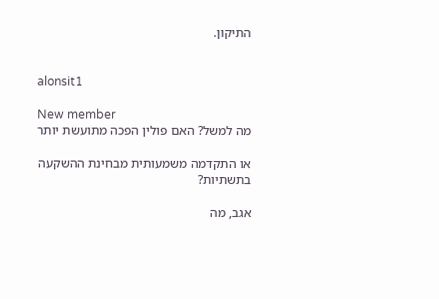התיקון.


alonsit1

New member
מה למשל? האם פולין הפכה מתועשת יותר

או התקדמה משמעותית מבחינת ההשקעה בתשתיות?

אגב, מה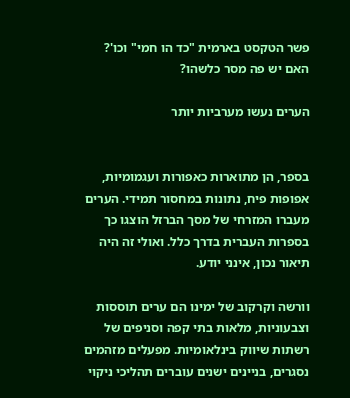פשר הטקסט בארמית "כד הו חמי" וכו'? האם יש פה מסר כלשהו?

הערים נעשו מערביות יותר


בספר, הן מתוארות כאפורות ועגמומיות, אפופות פיח, נתונות במחסור תמידי. הערים מעברו המזרחי של מסך הברזל הוצגו כך בספרות העברית בדרך כלל. ואולי זה היה תיאור נכון, אינני יודע.

וורשה וקרקוב של ימינו הם ערים תוססות וצבעוניות, מלאות בתי קפה וסניפים של רשתות שיווק בינלאומיות. מפעלים מזהמים נסגרים, בניינים ישנים עוברים תהליכי ניקוי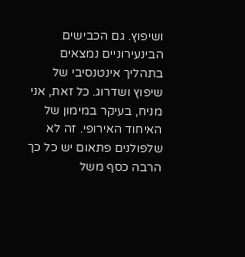ושיפוץ. גם הכבישים הבינעירוניים נמצאים בתהליך אינטנסיבי של שיפוץ ושדרוג. כל זאת, אני מניח, בעיקר במימון של האיחוד האירופי. זה לא שלפולנים פתאום יש כל כך הרבה כסף משל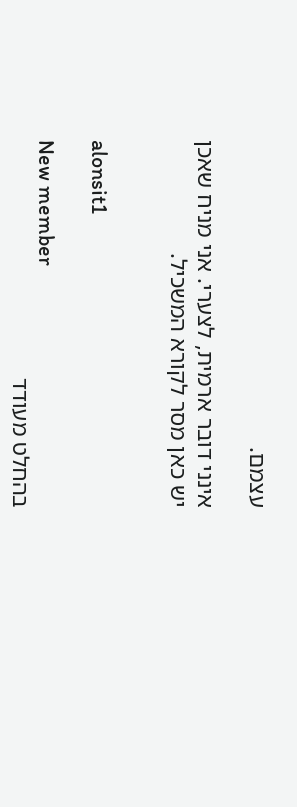עצמם.

אינני דובר ארמית, לצערי. אני מניח שאכן יש כאן מסר לקורא המשכיל.


alonsit1

New member
בהחלט מעודד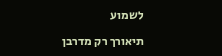לשמוע

תיאורך רק מדרבן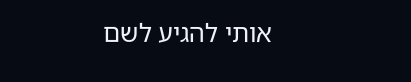אותי להגיע לשם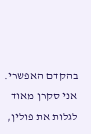בהקדם האפשרי. אני סקרן מאוד לגלות את פולין,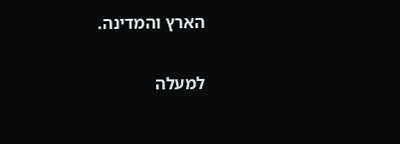הארץ והמדינה.

למעלה